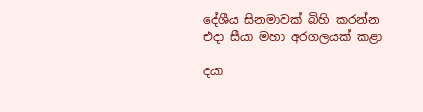දේශීය සිනමාවක් බිහි කරන්න එදා සීයා මහා අරගලයක් කළා

දයා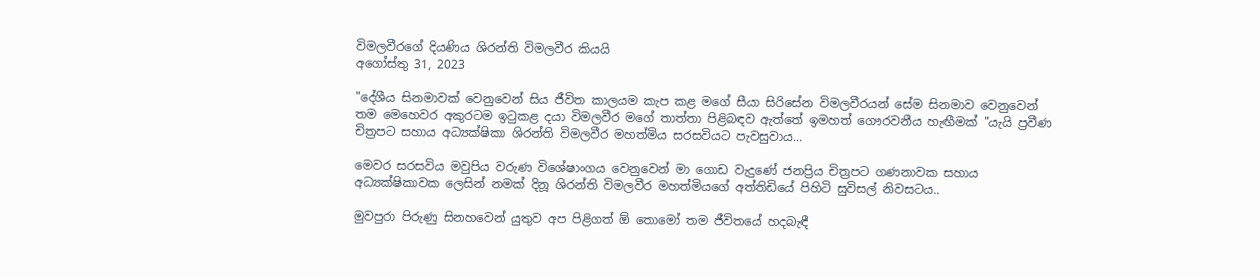විමලවීරගේ දියණිය ශිරන්ති විමලවීර කියයි
අගෝස්තු 31, 2023

"දේශීය සිනමාවක් වෙනුවෙන් සිය ජීවිත කාලයම කැප කළ මගේ සීයා සිරිසේන විමලවීරයන් සේම සිනමාව වෙනුවෙන් තම මෙහෙවර අකුරටම ඉටුකළ දයා විමලවීර මගේ තාත්තා පිළිබඳව ඇත්තේ ඉමහත් ගෞරවනීය හැඟීමක් "යැයි ප්‍රවීණ චිත්‍රපට සහාය අධ්‍යක්ෂිකා ශිරන්ති විමලවීර මහත්මිය සරසවියට පැවසුවාය...

මෙවර සරසවිය මවුපිය වරුණ විශේෂාංගය වෙනුවෙන් මා ගොඩ වැදුණේ ජනප්‍රිය චිත්‍රපට ගණනාවක සහාය අධ්‍යක්ෂිකාවක ලෙසින් නමක් දිනූ ශිරන්ති විමලවීර මහත්මියගේ අත්තිඩියේ පිහිටි සුවිසල් නිවසටය..

මුවපුරා පිරුණු සිනහවෙන් යුතුව අප පිළිගත් ඕ තොමෝ තම ජීවිතයේ හදබැඳී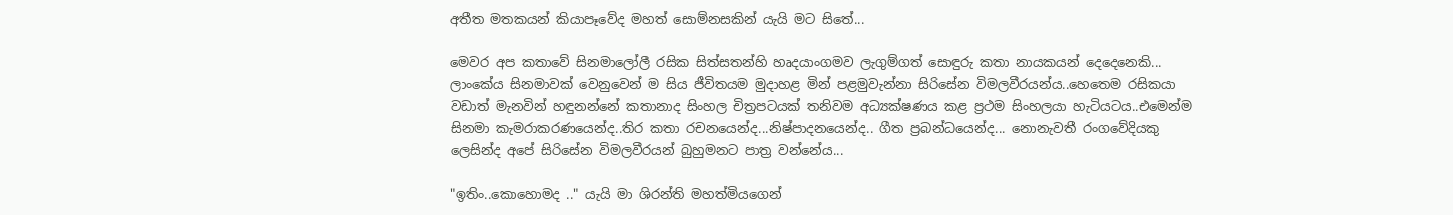අතීත මතකයන් කියාපෑවේද මහත් සොම්නසකින් යැයි මට සිතේ...

මෙවර අප කතාවේ සිනමාලෝලී රසික සිත්සතන්හි හෘදයාංගමව ලැගුම්ගත් සොඳුරු කතා නායකයන් දෙදෙනෙකි... ලාංකේය සිනමාවක් වෙනුවෙන් ම සිය ජීවිතයම මුදාහළ මින් පළමුවැන්නා සිරිසේන විමලවීරයන්ය..හෙතෙම රසිකයා වඩාත් මැනවින් හඳුනන්නේ කතානාද සිංහල චිත්‍රපටයක් තනිවම අධ්‍යක්ෂණය කළ ප්‍රථම සිංහලයා හැටියටය..එමෙන්ම සිනමා කැමරාකරණයෙන්ද..තිර කතා රචනයෙන්ද...නිෂ්පාදනයෙන්ද.. ගීත ප්‍රබන්ධයෙන්ද... නොනැවතී රංගවේදියකු ලෙසින්ද අපේ සිරිසේන විමලවීරයන් බුහුමනට පාත්‍ර වන්නේය...

"ඉතිං..කොහොමද .." යැයි මා ශිරන්ති මහත්මියගෙන්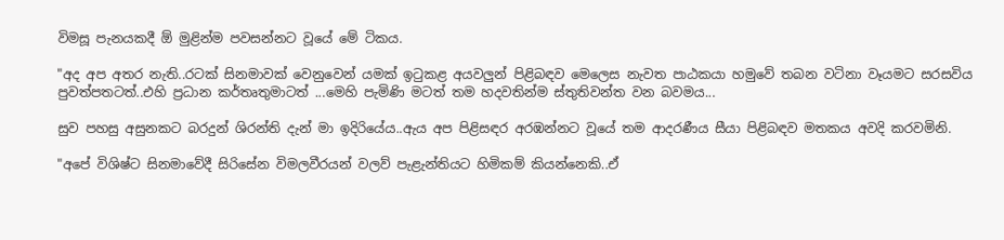විමසූ පැනයකදී ඕ මුළින්ම පවසන්නට වූයේ මේ ටිකය.

"අද අප අතර නැති..රටක් සිනමාවක් වෙනුවෙන් යමක් ඉටුකළ අයවලුන් පිළිබඳව මෙලෙස නැවත පාඨකයා හමුවේ තබන වටිනා වෑයමට සරසවිය පුවත්පතටත්..එහි ප්‍රධාන කර්තෘතුමාටත් ...මෙහි පැමිණි මටත් තම හදවතින්ම ස්තුතිවන්ත වන බවමය...

සුව පහසු අසුනකට බරදුන් ශිරන්ති දැන් මා ඉදිරියේය..ඇය අප පිළිසඳර අරඹන්නට වූයේ තම ආදරණීය සීයා පිළිබඳව මතකය අවදි කරවමිනි.

"අපේ විශිෂ්ට සිනමාවේදී සිරිසේන විමලවීරයන් වලව් පැළැන්තියට හිමිකම් කියන්නෙකි..ඒ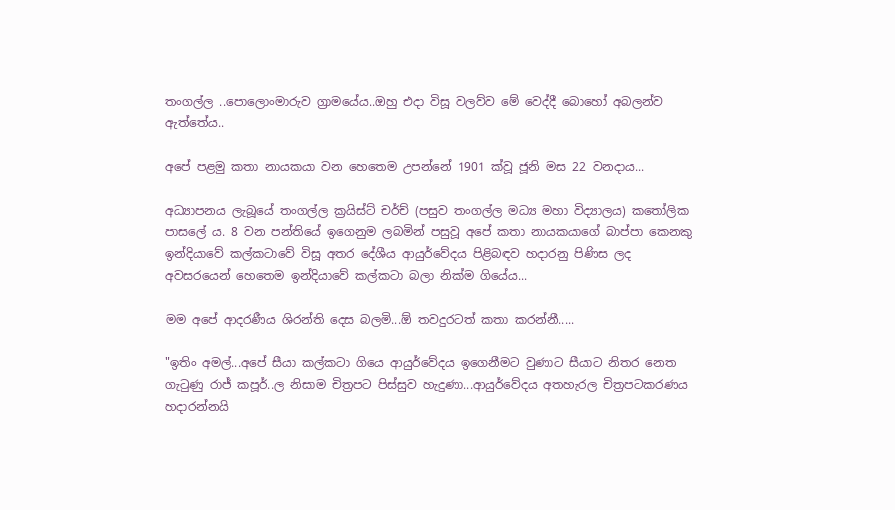තංගල්ල ..පොලොංමාරුව ග්‍රාමයේය..ඔහු එදා විසූ වලව්ව මේ වෙද්දී බොහෝ අබලන්ව ඇත්තේය..

අපේ පළමු කතා නායකයා වන හෙතෙම උපන්නේ 1901 ක්වූ ජූනි මස 22 වනදාය...

අධ්‍යාපනය ලැබූයේ තංගල්ල ක්‍රයිස්ට් චර්ච් (පසුව තංගල්ල මධ්‍ය මහා විද්‍යාලය) කතෝලික පාසලේ ය. 8 වන පන්තියේ ඉගෙනුම ලබමින් පසුවූ අපේ කතා නායකයාගේ බාප්පා කෙනකු ඉන්දියාවේ කල්කටාවේ විසූ අතර දේශීය ආයුර්වේදය පිළිබඳව හදාරනු පිණිස ලද අවසරයෙන් හෙතෙම ඉන්දියාවේ කල්කටා බලා නික්ම ගියේය...

මම අපේ ආදරණීය ශිරන්ති දෙස බලමි...ඕ තවදුරටත් කතා කරන්නී.....

"ඉතිං අමල්...අපේ සීයා කල්කටා ගියෙ ආයුර්වේදය ඉගෙනීමට වුණාට සීයාට නිතර නෙත ගැටුණු රාජ් කපූර්..ල නිසාම චිත්‍රපට පිස්සුව හැදුණා...ආයුර්වේදය අතහැරල චිත්‍රපටකරණය හදාරන්නයි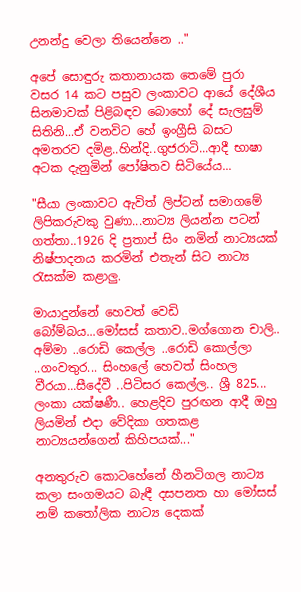උනන්දු වෙලා තියෙන්නෙ .."

අපේ සොඳුරු කතානායක තෙමේ පුරා වසර 14 කට පසුව ලංකාවට ආයේ දේශීය සිනමාවක් පිළිබඳව බොහෝ දේ සැලසුම් සිතිනි...ඒ වනවිට හේ ඉංග්‍රීසි බසට අමතරව දමිළ..හින්දි..ගුජරාටි...ආදී භාෂා අටක දැනුමින් පෝෂිතව සිටියේය...

"සීයා ලංකාවට ඇවිත් ලිප්ටන් සමාගමේ ලිපිකරුවකු වුණා...නාට්‍ය ලියන්න පටන් ගත්තා..1926 දි ප්‍රතාප් සිං නමින් නාට්‍යයක් නිෂ්පාදනය කරමින් එතැන් සිට නාට්‍ය රැසක්ම කළාලු.

මායාදුන්නේ හෙවත් වෙඩි බෝම්බය...මෝසස් කතාව..මග්ගොන චාලි.. අම්මා ..රොඩි කෙල්ල ..රොඩි කොල්ලා ..ගංවතුර... සිංහලේ හෙවත් සිංහල වීරයා...සීදේවී ..පිටිසර කෙල්ල.. ශ්‍රී 825... ලංකා යක්ෂණී.. හෙළදිව පුරඟන ආදී ඔහු ලියමින් එදා වේදිකා ගතකළ නාට්‍යයන්ගෙන් කිහිපයක්..."

අනතුරුව කොටහේනේ හීනටිගල නාට්‍ය කලා සංගමයට බැඳී දසපනත හා මෝසස් නම් කතෝලික නාට්‍ය දෙකක්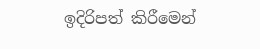ඉදිරිපත් කිරීමෙන්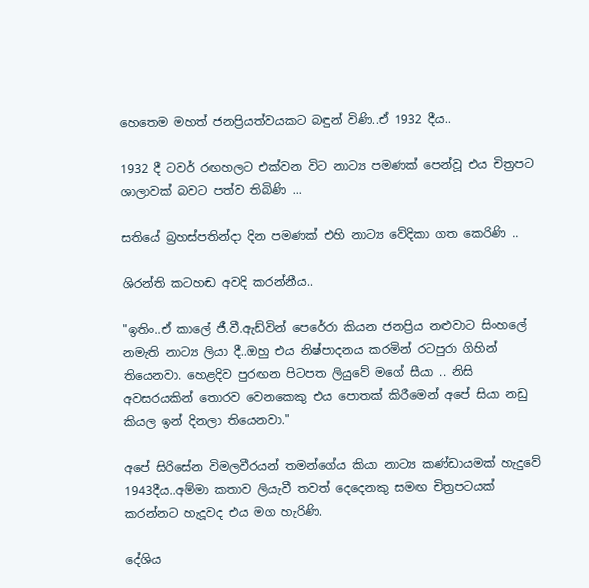හෙතෙම මහත් ජනප්‍රියත්වයකට බඳුන් විණි..ඒ 1932 දීය..

1932 දී ටවර් රඟහලට එක්වන විට නාට්‍ය පමණක් පෙන්වූ එය චිත්‍රපට ශාලාවක් බවට පත්ව තිබිණි ...

සතියේ බ්‍රහස්පතින්දා දින පමණක් එහි නාට්‍ය වේදිකා ගත කෙරිණි ..

ශිරන්ති කටහඬ අවදි කරන්නීය..

"ඉතිං..ඒ කාලේ ජී.වී.ඇඩ්වින් පෙරේරා කියන ජනප්‍රිය නළුවාට සිංහලේ නමැති නාට්‍ය ලියා දී..ඔහු එය නිෂ්පාදනය කරමින් රටපුරා ගිහින් තියෙනවා. හෙළදිව පුරඟන පිටපත ලියුවේ මගේ සීයා .. නිසි අවසරයකින් තොරව වෙනකෙකු එය පොතක් කිරීමෙන් අපේ සියා නඩු කියල ඉන් දිනලා තියෙනවා."

අපේ සිරිසේන විමලවීරයන් තමන්ගේය කියා නාට්‍ය කණ්ඩායමක් හැදුවේ 1943දීය..අම්මා කතාව ලියැවී තවත් දෙදෙනකු සමඟ චිත්‍රපටයක් කරන්නට හැදූවද එය මග හැරිණි.

දේශිය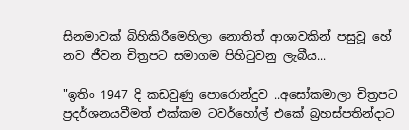සිනමාවක් බිහිකිරීමෙහිලා නොතිත් ආශාවකින් පසුවූ හේ නව ජීවන චිත්‍රපට සමාගම පිහිටුවනු ලැබීය...

"ඉතිං 1947 දි කඩවුණු පොරොන්දුව ..අසෝකමාලා චිත්‍රපට ප්‍රදර්ශනයවීමත් එක්කම ටවර්හෝල් එකේ බ්‍රහස්පතින්දාට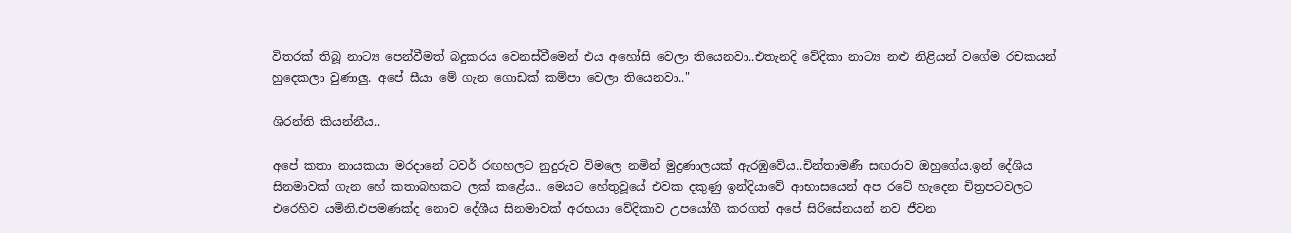විතරක් තිබූ නාට්‍ය පෙන්වීමත් බදුකරය වෙනස්වීමෙන් එය අහෝසි වෙලා තියෙනවා..එතැනදි වේදිකා නාට්‍ය නළු නිළියන් වගේම රචකයන් හුදෙකලා වුණාලු. අපේ සීයා මේ ගැන ගොඩක් කම්පා වෙලා තියෙනවා.."

ශිරන්ති කියන්නීය..

අපේ කතා නායකයා මරදානේ ටවර් රඟහලට නුදුරුව විමලෙ නමින් මුද්‍රණාලයක් ඇරඹුවේය..චින්තාමණී සඟරාව ඔහුගේය.ඉන් දේශිය සිනමාවක් ගැන හේ කතාබහකට ලක් කළේය.. මෙයට හේතුවූයේ එවක දකුණු ඉන්දියාවේ ආභාසයෙන් අප රටේ හැදෙන චිත්‍රපටවලට එරෙහිව යමිනි.එපමණක්ද නොව දේශීය සිනමාවක් අරභයා වේදිකාව උපයෝගී කරගත් අපේ සිරිසේනයන් නව ජීවන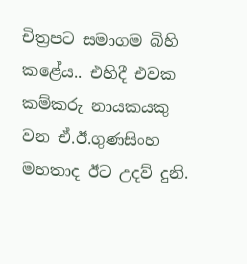චිත්‍රපට සමාගම බිහි කළේය.. එහිදී එවක කම්කරු නායකයකු වන ඒ.ඊ.ගුණසිංහ මහතාද ඊට උදව් දුනි.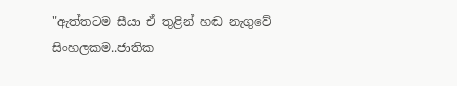"ඇත්තටම සීයා ඒ තුළින් හඬ නැගුවේ සිංහලකම..ජාතික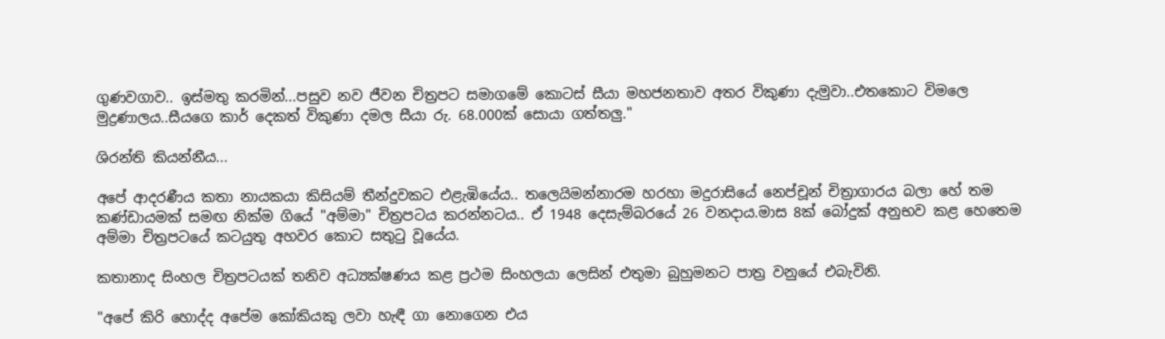ගුණවගාව.. ඉස්මතු කරමින්...පසුව නව ජීවන චිත්‍රපට සමාගමේ කොටස් සීයා මහජනතාව අතර විකුණා දැමුවා..එතකොට විමලෙ මුද්‍රණාලය..සීයගෙ කාර් දෙකත් විකුණා දමල සීයා රු. 68.000ක් සොයා ගත්තලු."

ශිරන්ති කියන්නීය...

අපේ ආදරණීය කතා නායකයා කිසියම් තීන්දුවකට එළැඹියේය.. තලෙයිමන්නාරම හරහා මදුරාසියේ නෙප්චූන් චිත්‍රාගාරය බලා හේ තම කණ්ඩායමක් සමඟ නික්ම ගියේ "අම්මා" චිත්‍රපටය කරන්නටය.. ඒ 1948 දෙසැම්බරයේ 26 වනදාය.මාස 8ක් බෝදුක් අනුභව කළ හෙතෙම අම්මා චිත්‍රපටයේ කටයුතු අහවර කොට සතුටු වූයේය.

කතානාද සිංහල චිත්‍රපටයක් තනිව අධ්‍යක්ෂණය කළ ප්‍රථම සිංහලයා ලෙසින් එතුමා බුහුමනට පාත්‍ර වනුයේ එබැවිනි.

"අපේ කිරි හොද්ද අපේම කෝකියකු ලවා හැඳී ගා නොගෙන එය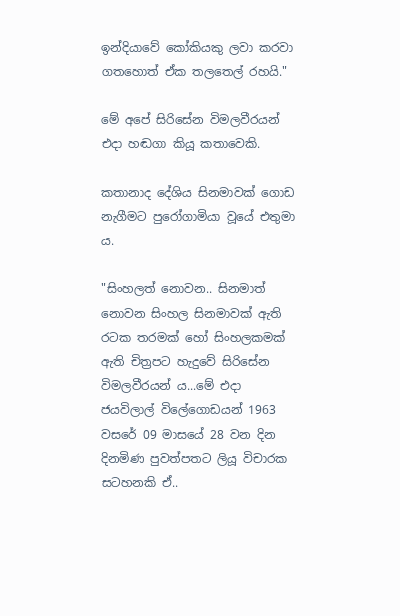ඉන්දියාවේ කෝකියකු ලවා කරවා ගතහොත් ඒක තලතෙල් රහයි."

මේ අපේ සිරිසේන විමලවීරයන් එදා හඬගා කියූ කතාවෙකි.

කතානාද දේශිය සිනමාවක් ගොඩ නැගීමට පුරෝගාමියා වූයේ එතුමා ය.

"සිංහලත් නොවන.. සිනමාත් නොවන සිංහල සිනමාවක් ඇති රටක තරමක් හෝ සිංහලකමක් ඇති චිත්‍රපට හැදුවේ සිරිසේන විමලවීරයන් ය...මේ එදා ජයවිලාල් විලේගොඩයන් 1963 වසරේ 09 මාසයේ 28 වන දින දිනමිණ පුවත්පතට ලියූ විචාරක සටහනකි ඒ..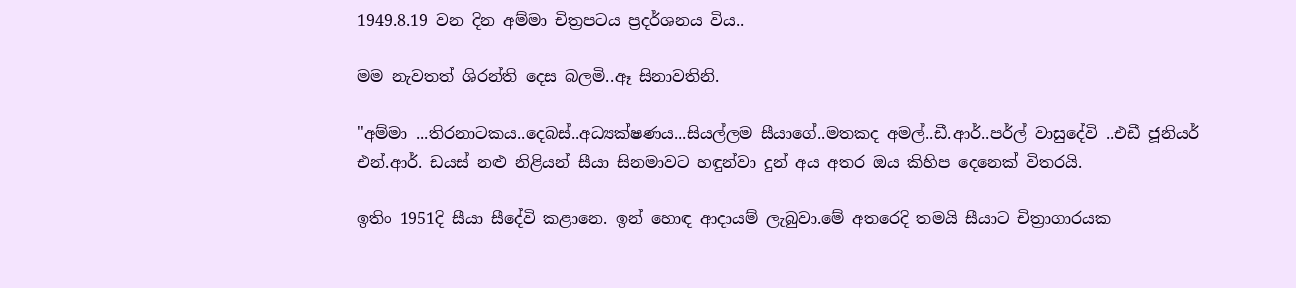1949.8.19 වන දින අම්මා චිත්‍රපටය ප්‍රදර්ශනය විය..

මම නැවතත් ශිරන්ති දෙස බලමි..ඈ සිනාවතිනි.

"අම්මා ...තිරනාටකය..දෙබස්..අධ්‍යක්ෂණය...සියල්ලම සීයාගේ..මතකද අමල්..ඩී.ආර්..පර්ල් වාසුදේවි ..එඩී ජූනියර් එන්.ආර්. ඩයස් නළු නිළියන් සීයා සිනමාවට හඳුන්වා දුන් අය අතර ඔය කිහිප දෙනෙක් විතරයි.

ඉතිං 1951දි සීයා සීදේවි කළානෙ. ඉන් හොඳ ආදායම් ලැබුවා.මේ අතරෙදි තමයි සීයාට චිත්‍රාගාරයක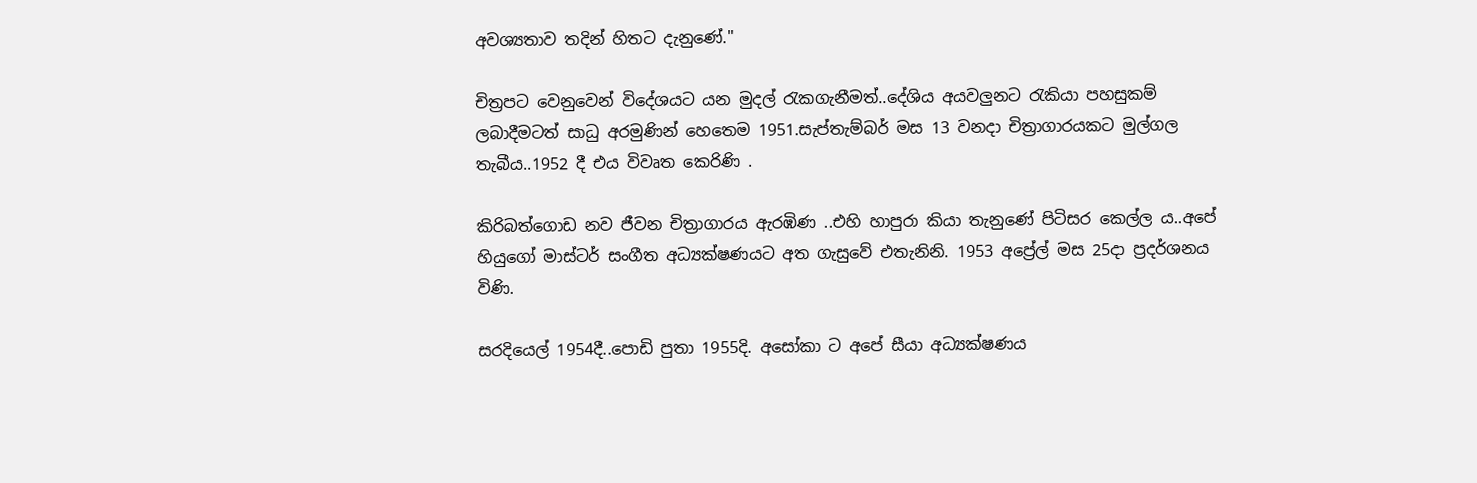අවශ්‍යතාව තදින් හිතට දැනුණේ."

චිත්‍රපට වෙනුවෙන් විදේශයට යන මුදල් රැකගැනීමත්..දේශිය අයවලුනට රැකියා පහසුකම් ලබාදීමටත් සාධු අරමුණින් හෙතෙම 1951.සැප්තැම්බර් මස 13 වනදා චිත්‍රාගාරයකට මුල්ගල තැබීය..1952 දී එය විවෘත කෙරිණි .

කිරිබත්ගොඩ නව ජීවන චිත්‍රාගාරය ඇරඹිණ ..එහි හාපුරා කියා තැනුණේ පිටිසර කෙල්ල ය..අපේ හියුගෝ මාස්ටර් සංගීත අධ්‍යක්ෂණයට අත ගැසුවේ එතැනිනි. 1953 අප්‍රේල් මස 25දා ප්‍රදර්ශනය විණි.

සරදියෙල් 1954දී..පොඩි පුතා 1955දි. අසෝකා ට අපේ සීයා අධ්‍යක්ෂණය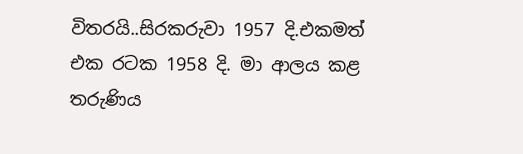විතරයි..සිරකරුවා 1957 දි.එකමත් එක රටක 1958 දි. මා ආලය කළ තරුණිය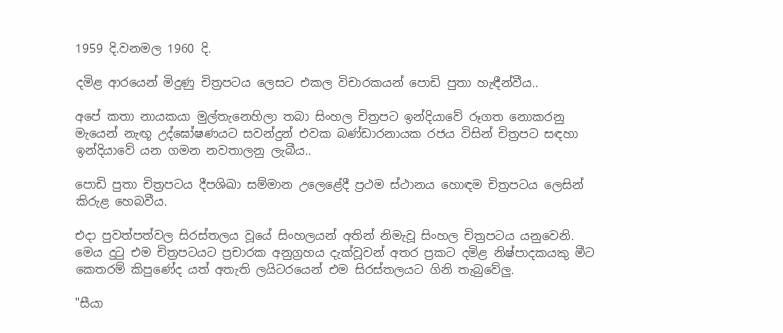1959 දි.වනමල 1960 දි.

දමිළ ආරයෙන් මිදුණු චිත්‍රපටය ලෙසට එකල විචාරකයන් පොඩි පුතා හැඳීන්වීය..

අපේ කතා නායකයා මුල්තැනෙහිලා තබා සිංහල චිත්‍රපට ඉන්දියාවේ රූගත නොකරනු මැයෙන් නැඟූ උද්ඝෝෂණයට සවන්දුන් එවක බණ්ඩාරනායක රජය විසින් චිත්‍රපට සඳහා ඉන්දියාවේ යන ගමන නවතාලනු ලැබීය..

පොඩි පුතා චිත්‍රපටය දීපශිඛා සම්මාන උලෙළේදී ප්‍රථම ස්ථානය හොඳම චිත්‍රපටය ලෙසින් කිරුළ හෙබවීය.

එදා පුවත්පත්වල සිරස්තලය වූයේ සිංහලයන් අතින් නිමැවූ සිංහල චිත්‍රපටය යනුවෙනි. මෙය දුටු එම චිත්‍රපටයට ප්‍රචාරක අනුග්‍රහය දැක්වූවන් අතර ප්‍රකට දමිළ නිෂ්පාදකයකු මීට කෙතරම් කිපුණේද යත් අතැති ලයිටරයෙන් එම සිරස්තලයට ගිනි තැබුවේලු.

"සීයා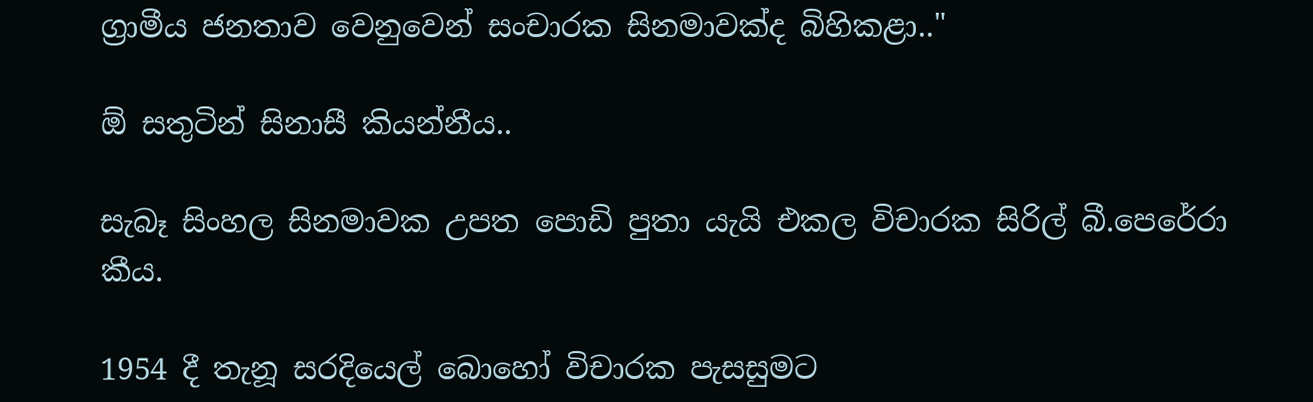ග්‍රාමීය ජනතාව වෙනුවෙන් සංචාරක සිනමාවක්ද බිහිකළා.."

ඕ සතුටින් සිනාසී කියන්නීය..

සැබෑ සිංහල සිනමාවක උපත පොඩි පුතා යැයි එකල විචාරක සිරිල් බී.පෙරේරා කීය.

1954 දී තැනූ සරදියෙල් බොහෝ විචාරක පැසසුමට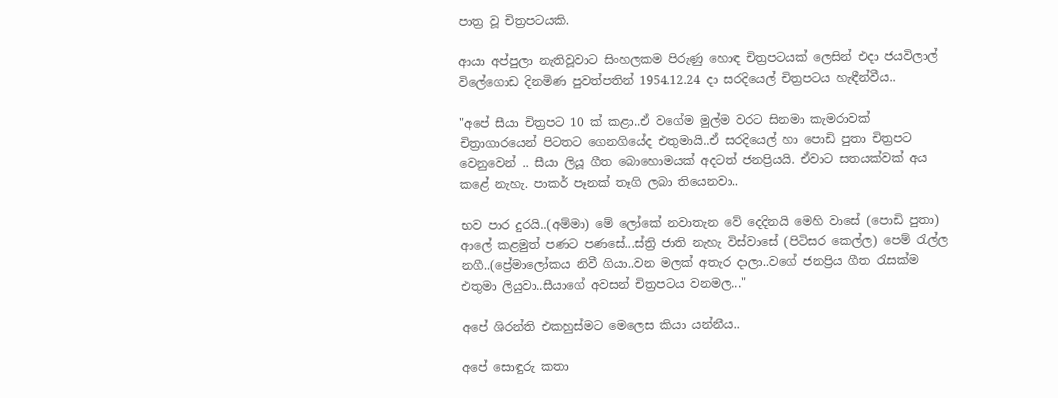පාත්‍ර වූ චිත්‍රපටයකි.

ආයා අප්පුලා නැතිවූවාට සිංහලකම පිරුණු හොඳ චිත්‍රපටයක් ලෙසින් එදා ජයවිලාල් විලේගොඩ දිනමිණ පුවත්පතින් 1954.12.24 දා සරදියෙල් චිත්‍රපටය හැඳීන්වීය..

"අපේ සීයා චිත්‍රපට 10 ක් කළා..ඒ වගේම මුල්ම වරට සිනමා කැමරාවක් චිත්‍රාගාරයෙන් පිටතට ගෙනගියේද එතුමායි..ඒ සරදියෙල් හා පොඩි පුතා චිත්‍රපට වෙනුවෙන් .. සීයා ලියූ ගීත බොහොමයක් අදටත් ජනප්‍රියයි. ඒවාට සතයක්වක් අය කළේ නැහැ. පාකර් පෑනක් තෑගි ලබා තියෙනවා..

භව පාර දුරයි..(අම්මා) මේ ලෝකේ නවාතැන වේ දෙදිනයි මෙහි වාසේ (පොඩි පුතා) ආලේ කළමුත් පණට පණසේ...ස්ත්‍රි ජාති නැහැ විස්වාසේ (පිටිසර කෙල්ල) පෙම් රැල්ල නගී..(ප්‍රේමාලෝකය නිවී ගියා..වන මලක් අතැර දාලා..වගේ ජනප්‍රිය ගීත රැසක්ම එතුමා ලියුවා..සීයාගේ අවසන් චිත්‍රපටය වනමල..."

අපේ ශිරන්ති එකහුස්මට මෙලෙස කියා යන්නීය..

අපේ සොඳුරු කතා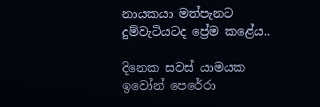නායකයා මත්පැනට දුම්වැටියටද ප්‍රේම කළේය..

දිනෙක සවස් යාමයක ඉවෝන් පෙරේරා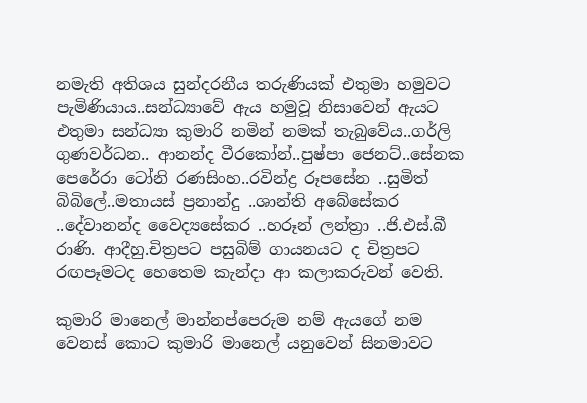නමැති අතිශය සුන්දරනීය තරුණියක් එතුමා හමුවට පැමිණියාය..සන්ධ්‍යාවේ ඇය හමුවූ නිසාවෙන් ඇයට එතුමා සන්ධ්‍යා කුමාරි නමින් නමක් තැබුවේය..ගර්ලි ගුණවර්ධන.. ආනන්ද වීරකෝන්..පුෂ්පා ජෙනට්..සේනක පෙරේරා ටෝනි රණසිංහ..රවින්ද්‍ර රූපසේන ..සුමිත් බිබිලේ..මතායස් ප්‍රනාන්දු ..ශාන්ති අබේසේකර ..දේවානන්ද වෛද්‍යසේකර ..හරූන් ලන්ත්‍රා ..ජි.එස්.බී රාණි. ආදීහු.චිත්‍රපට පසුබිම් ගායනයට ද චිත්‍රපට රඟපෑමටද හෙතෙම කැන්දා ආ කලාකරුවන් වෙති.

කුමාරි මානෙල් මාන්නප්පෙරුම නම් ඇයගේ නම වෙනස් කොට කුමාරි මානෙල් යනුවෙන් සිනමාවට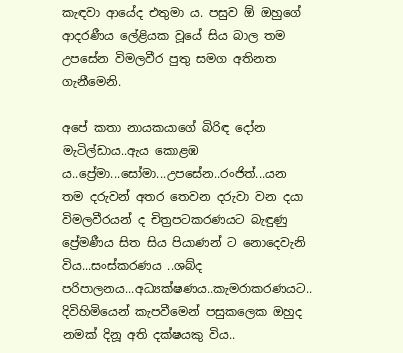කැඳවා ආයේද එතුමා ය. පසුව ඕ ඔහුගේ ආදරණීය ලේළියක වූයේ සිය බාල තම උපසේන විමලවීර පුතු සමග අතිනත ගැනීමෙනි.

අපේ කතා නායකයාගේ බිරිඳ දෝන මැටිල්ඩාය..ඇය කොළඹ ය..ප්‍රේමා...සෝමා...උපසේන..රංජිත්...යන තම දරුවන් අතර තෙවන දරුවා වන දයා විමලවීරයන් ද චිත්‍රපටකරණයට බැඳුණු ප්‍රේමණීය සිත සිය පියාණන් ට නොදෙවැනි විය...සංස්කරණය ..ශබ්ද පරිපාලනය...අධ්‍යක්ෂණය..කැමරාකරණයට.. දිවිහිමියෙන් කැපවීමෙන් පසුකලෙක ඔහුද නමක් දිනූ අති දක්ෂයකු විය..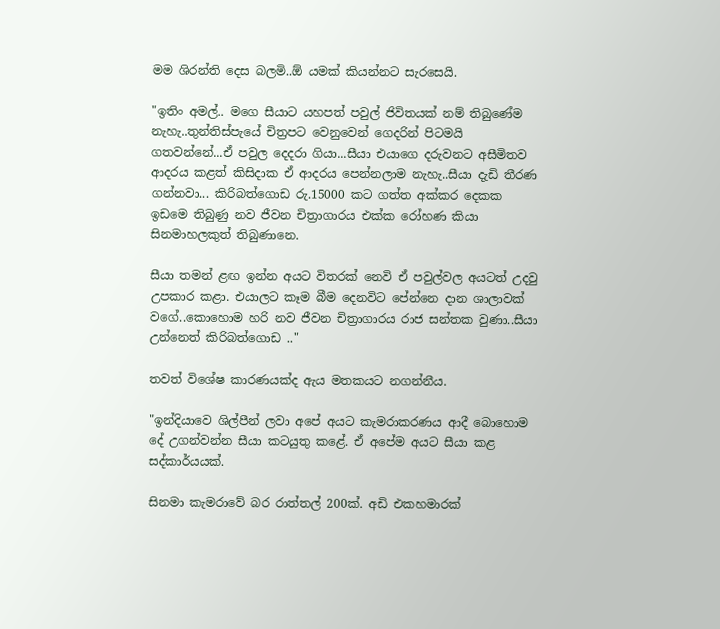මම ශිරන්ති දෙස බලමි..ඕ යමක් කියන්නට සැරසෙයි.

"ඉතිං අමල්.. මගෙ සීයාට යහපත් පවුල් ජිවිතයක් නම් තිබුණේම නැහැ..තුන්තිස්පැයේ චිත්‍රපට වෙනුවෙන් ගෙදරින් පිටමයි ගතවන්නේ...ඒ පවුල දෙදරා ගියා...සීයා එයාගෙ දරුවනට අසීමිතව ආදරය කළත් කිසිදාක ඒ ආදරය පෙන්නලාම නැහැ..සීයා දැඩි තීරණ ගන්නවා... කිරිබත්ගොඩ රු.15000 කට ගත්ත අක්කර දෙකක ඉඩමෙ තිබුණු නව ජීවන චිත්‍රාගාරය එක්ක රෝහණ කියා සිනමාහලකුත් තිබුණානෙ.

සීයා තමන් ළඟ ඉන්න අයට විතරක් නෙවි ඒ පවුල්වල අයටත් උදවු උපකාර කළා. එයාලට කෑම බීම දෙනවිට පේන්නෙ දාන ශාලාවක් වගේ..කොහොම හරි නව ජීවන චිත්‍රාගාරය රාජ සන්තක වුණා..සීයා උන්නෙත් කිරිබත්ගොඩ .."

තවත් විශේෂ කාරණයක්ද ඇය මතකයට නගන්නීය.

"ඉන්දියාවෙ ශිල්පීන් ලවා අපේ අයට කැමරාකරණය ආදී බොහොම දේ උගන්වන්න සීයා කටයුතු කළේ. ඒ අපේම අයට සීයා කළ සද්කාර්යයක්.

සිනමා කැමරාවේ බර රාත්තල් 200ක්. අඩි එකහමාරක්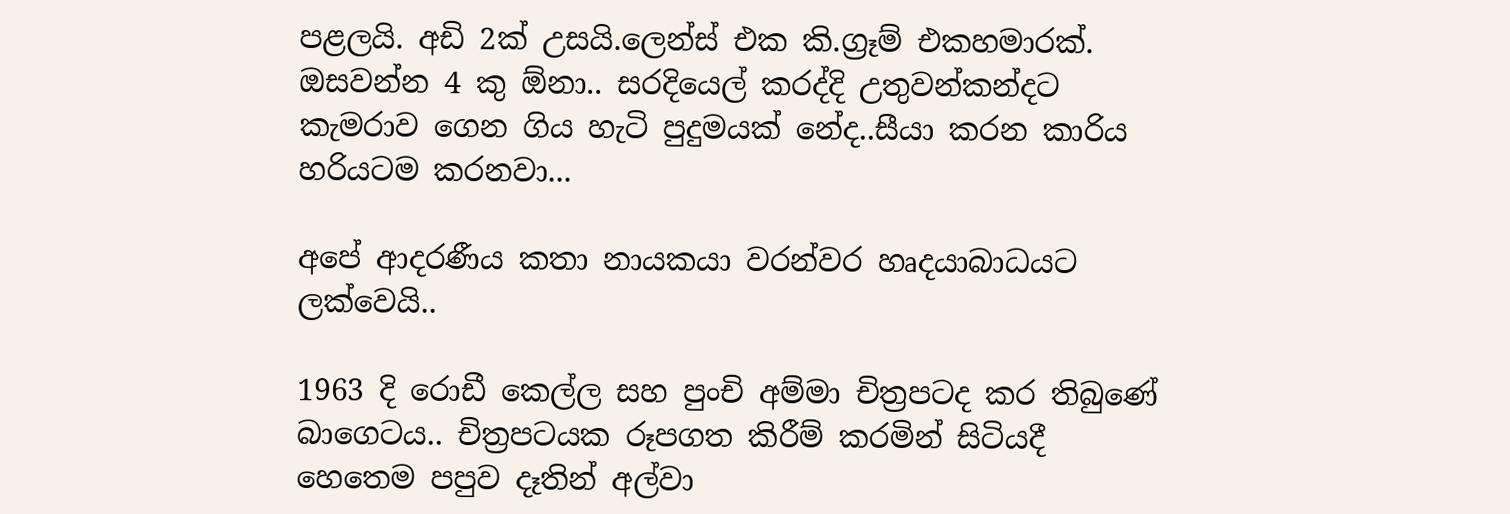පළලයි. අඩි 2ක් උසයි.ලෙන්ස් එක කි.ග්‍රෑම් එකහමාරක්. ඔසවන්න 4 කු ඕනා.. සරදියෙල් කරද්දි උතුවන්කන්දට කැමරාව ගෙන ගිය හැටි පුදුමයක් නේද..සීයා කරන කාරිය හරියටම කරනවා...

අපේ ආදරණීය කතා නායකයා වරන්වර හෘදයාබාධයට ලක්වෙයි..

1963 දි රොඩී කෙල්ල සහ පුංචි අම්මා චිත්‍රපටද කර තිබුණේ බාගෙටය.. චිත්‍රපටයක රූපගත කිරීම් කරමින් සිටියදී හෙතෙම පපුව දෑතින් අල්වා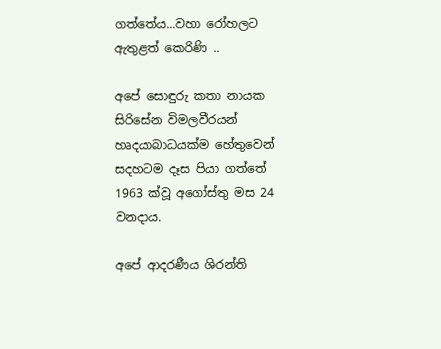ගත්තේය...වහා රෝහලට ඇතුළත් කෙරිණි ..

අපේ සොඳුරු කතා නායක සිරිසේන විමලවීරයන් හෘදයාබාධයක්ම හේතුවෙන් සදහටම දෑස පියා ගත්තේ 1963 ක්වූ අගෝස්තු මස 24 වනදාය.

අපේ ආදරණීය ශිරන්ති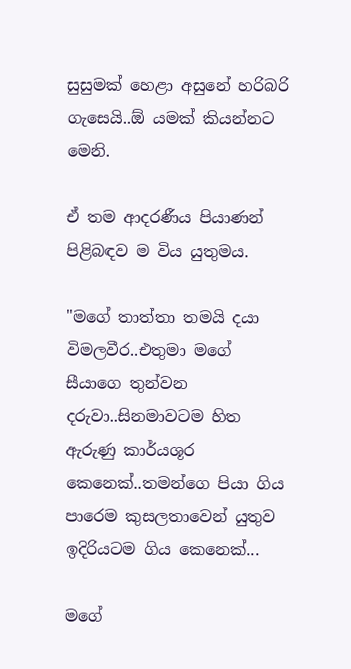සුසුමක් හෙළා අසුනේ හරිබරි ගැසෙයි..ඕ යමක් කියන්නට මෙනි.

ඒ තම ආදරණීය පියාණන් පිළිබඳව ම විය යුතුමය.

"මගේ තාත්තා තමයි දයා විමලවීර..එතුමා මගේ සීයාගෙ තුන්වන දරුවා..සිනමාවටම හිත ඇරුණු කාර්යශූර කෙනෙක්..තමන්ගෙ පියා ගිය පාරෙම කුසලතාවෙන් යුතුව ඉදිරියටම ගිය කෙනෙක්...

මගේ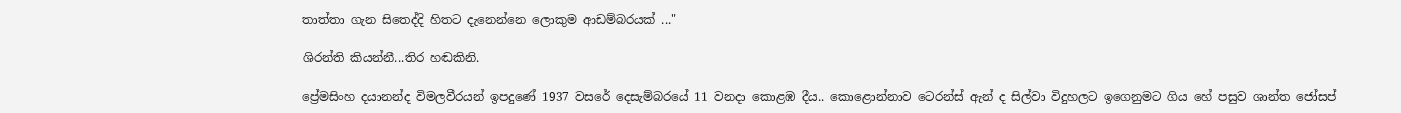තාත්තා ගැන සිතෙද්දි හිතට දැනෙන්නෙ ලොකුම ආඩම්බරයක් ..."

ශිරන්ති කියන්නී...තිර හඬකිනි.

ප්‍රේමසිංහ දයානන්ද විමලවීරයන් ඉපදුණේ 1937 වසරේ දෙසැම්බරයේ 11 වනදා කොළඹ දීය.. කොළොන්නාව ටෙරන්ස් ඇන් ද සිල්වා විදුහලට ඉගෙනුමට ගිය හේ පසුව ශාන්ත ජෝසප්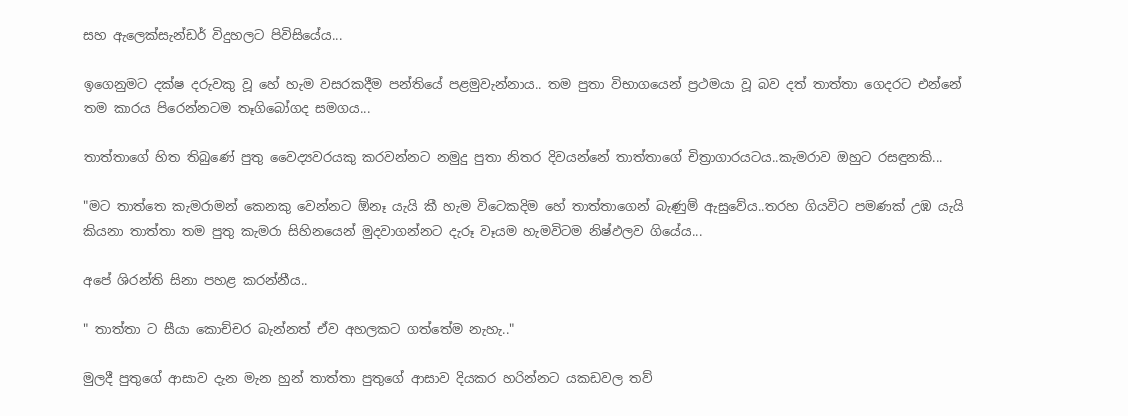සහ ඇලෙක්සැන්ඩර් විදුහලට පිවිසියේය...

ඉගෙනුමට දක්ෂ දරුවකු වූ හේ හැම වසරකදීම පන්තියේ පළමුවැන්නාය.. තම පුතා විභාගයෙන් ප්‍රථමයා වූ බව දත් තාත්තා ගෙදරට එන්නේ තම කාරය පිරෙන්නටම තෑගිබෝගද සමගය...

තාත්තාගේ හිත තිබුණේ පුතු වෛද්‍යවරයකු කරවන්නට නමුදු පුතා නිතර දිවයන්නේ තාත්තාගේ චිත්‍රාගාරයටය..කැමරාව ඔහුට රසඳුනකි...

"මට තාත්තෙ කැමරාමන් කෙනකු වෙන්නට ඕනෑ යැයි කී හැම විටෙකදිම හේ තාත්තාගෙන් බැණුම් ඇසුවේය..තරහ ගියවිට පමණක් උඹ යැයි කියනා තාත්තා තම පුතු කැමරා සිහිනයෙන් මුදවාගන්නට දැරූ වෑයම හැමවිටම නිෂ්ඵලව ගියේය...

අපේ ශිරන්ති සිනා පහළ කරන්නීය..

" තාත්තා ට සීයා කොච්චර බැන්නත් ඒව අහලකට ගත්තේම නැහැ.."

මුලදී පුතුගේ ආසාව දැන මැන හුන් තාත්තා පුතුගේ ආසාව දියකර හරින්නට යකඩවල තව්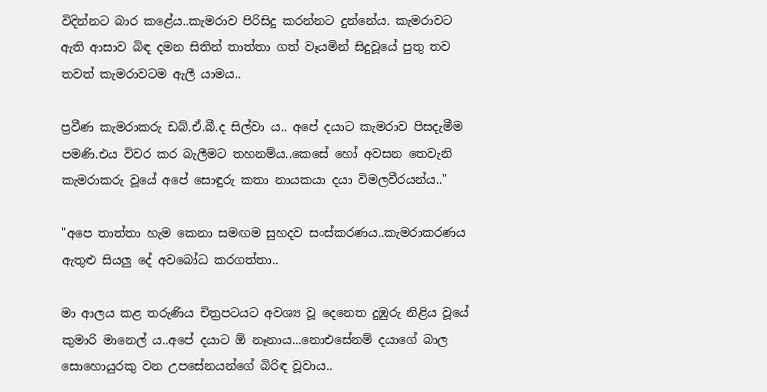විදින්නට බාර කළේය..කැමරාව පිරිසිදු කරන්නට දුන්නේය. කැමරාවට ඇති ආසාව බිඳ දමන සිතින් තාත්තා ගත් වෑයමින් සිදුවූයේ පුතු තව තවත් කැමරාවටම ඇලී යාමය..

ප්‍රවීණ කැමරාකරු ඩබ්.ඒ.බී.ද සිල්වා ය.. අපේ දයාට කැමරාව පිසදැමීම පමණි.එය විවර කර බැලීමට තහනම්ය..කෙසේ හෝ අවසන තෙවැනි කැමරාකරු වූයේ අපේ සොඳුරු කතා නායකයා දයා විමලවීරයන්ය.."

"අපෙ තාත්තා හැම කෙනා සමඟම සුහදව සංස්කරණය..කැමරාකරණය ඇතුළු සියලු දේ අවබෝධ කරගත්තා..

මා ආලය කළ තරුණිය චිත්‍රපටයට අවශ්‍ය වූ දෙනෙත දුඹුරු නිළිය වූයේ කුමාරි මානෙල් ය..අපේ දයාට ඕ නෑනාය...නොඑසේනම් දයාගේ බාල සොහොයුරකු වන උපසේනයන්ගේ බිරිඳ වූවාය..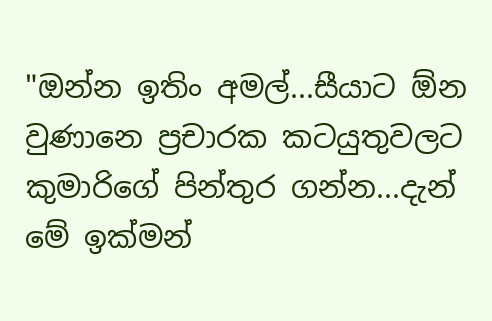"ඔන්න ඉතිං අමල්...සීයාට ඕන වුණානෙ ප්‍රචාරක කටයුතුවලට කුමාරිගේ පින්තුර ගන්න...දැන් මේ ඉක්මන්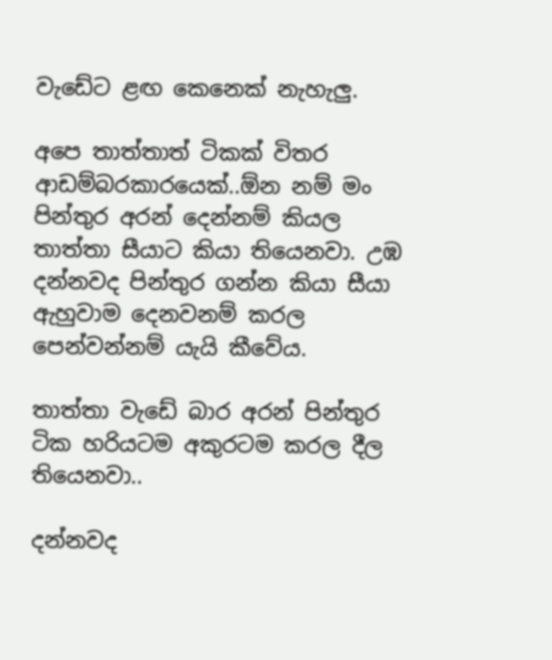වැඩේට ළඟ කෙනෙක් නැහැලු.

අපෙ තාත්තාත් ටිකක් විතර ආඩම්බරකාරයෙක්..ඕන නම් මං පින්තුර අරන් දෙන්නම් කියල තාත්තා සීයාට කියා තියෙනවා. උඹ දන්නවද පින්තුර ගන්න කියා සීයා ඇහුවාම දෙනවනම් කරල පෙන්වන්නම් යැයි කීවේය.

තාත්තා වැඩේ බාර අරන් පින්තුර ටික හරියටම අකුරටම කරල දීල තියෙනවා..

දන්නවද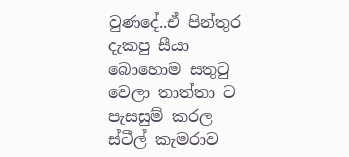වුණදේ..ඒ පින්තුර දැකපු සීයා බොහොම සතුටු වෙලා තාත්තා ට පැසසුම් කරල ස්ටීල් කැමරාව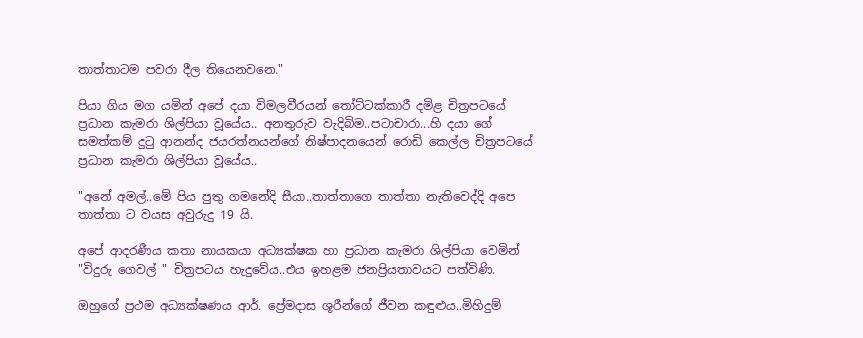තාත්තාටම පවරා දීල තියෙනවනෙ."

පියා ගිය මග යමින් අපේ දයා විමලවීරයන් තෝට්ටක්කාරී දමිළ චිත්‍රපටයේ ප්‍රධාන කැමරා ශිල්පියා වූයේය.. අනතුරුව වැදිබිම..පටාචාරා...හි දයා ගේ සමත්කම් දුටු ආනන්ද ජයරත්නයන්ගේ නිෂ්පාදනයෙන් රොඩි කෙල්ල චිත්‍රපටයේ ප්‍රධාන කැමරා ශිල්පියා වූයේය..

"අනේ අමල්..මේ පිය පුතු ගමනේදි සීයා..තාත්තාගෙ තාත්තා නැතිවෙද්දි අපෙ තාත්තා ට වයස අවුරුදු 19 යි.

අපේ ආදරණීය කතා නායකයා අධ්‍යක්ෂක හා ප්‍රධාන කැමරා ශිල්පියා වෙමින් "විදුරු ගෙවල් " චිත්‍රපටය හැදුවේය..එය ඉහළම ජනප්‍රියතාවයට පත්විණි.

ඔහුගේ ප්‍රථම අධ්‍යක්ෂණය ආර්. ප්‍රේමදාස ශූරීන්ගේ ජීවන කඳුළුය..මිහිදුම්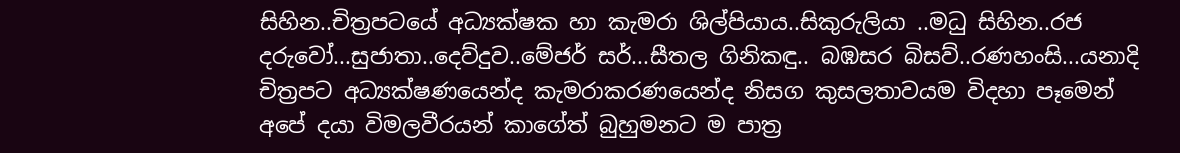සිහින..චිත්‍රපටයේ අධ්‍යක්ෂක හා කැමරා ශිල්පියාය..සිකුරුලියා ..මධු සිහින..රජ දරුවෝ...සුජාතා..දෙව්දුව..මේජර් සර්...සීතල ගිනිකඳු.. බඹසර බිසව්..රණහංසි...යනාදි චිත්‍රපට අධ්‍යක්ෂණයෙන්ද කැමරාකරණයෙන්ද නිසග කුසලතාවයම විදහා පෑමෙන් අපේ දයා විමලවීරයන් කාගේත් බුහුමනට ම පාත්‍ර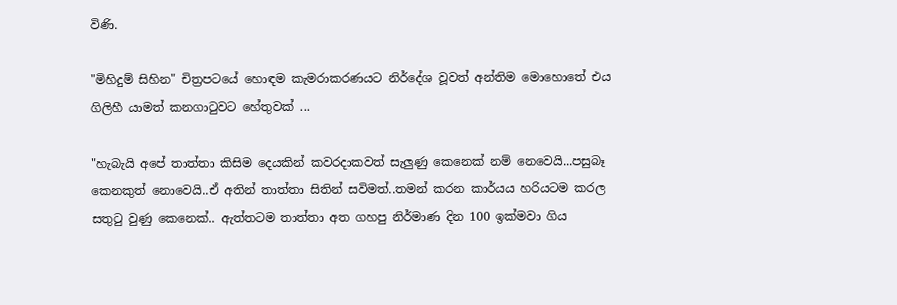විණි.

"මිහිදුම් සිහින" චිත්‍රපටයේ හොඳම කැමරාකරණයට නිර්දේශ වූවත් අන්තිම මොහොතේ එය ගිලිහී යාමත් කනගාටුවට හේතුවක් ...

"හැබැයි අපේ තාත්තා කිසිම දෙයකින් කවරදාකවත් සැලුණු කෙනෙක් නම් නෙවෙයි...පසුබෑ කෙනකුත් නොවෙයි..ඒ අතින් තාත්තා සිතින් සවිමත්..තමන් කරන කාර්යය හරියටම කරල සතුටු වුණු කෙනෙක්.. ඇත්තටම තාත්තා අත ගහපු නිර්මාණ දින 100 ඉක්මවා ගිය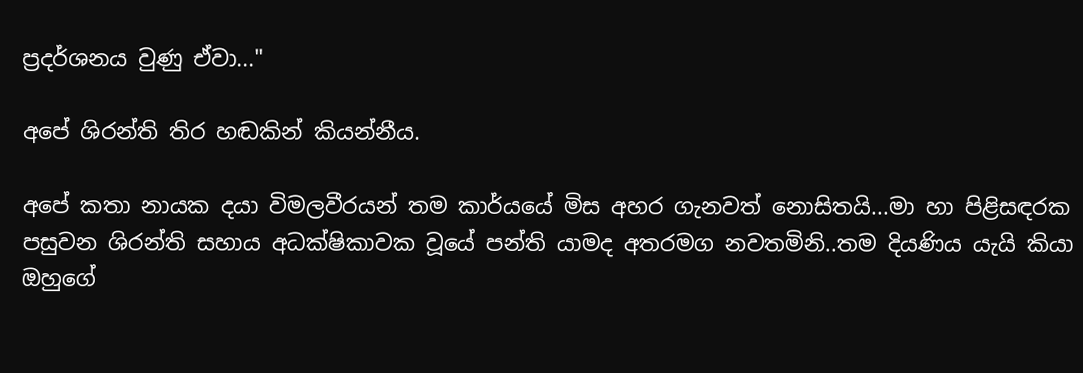ප්‍රදර්ශනය වුණු ඒවා..."

අපේ ශිරන්ති තිර හඬකින් කියන්නීය.

අපේ කතා නායක දයා විමලවීරයන් තම කාර්යයේ මිස අහර ගැනවත් නොසිතයි...මා හා පිළිසඳරක පසුවන ශිරන්ති සහාය අධක්ෂිකාවක වූයේ පන්ති යාමද අතරමග නවතමිනි..තම දියණිය යැයි කියා ඔහුගේ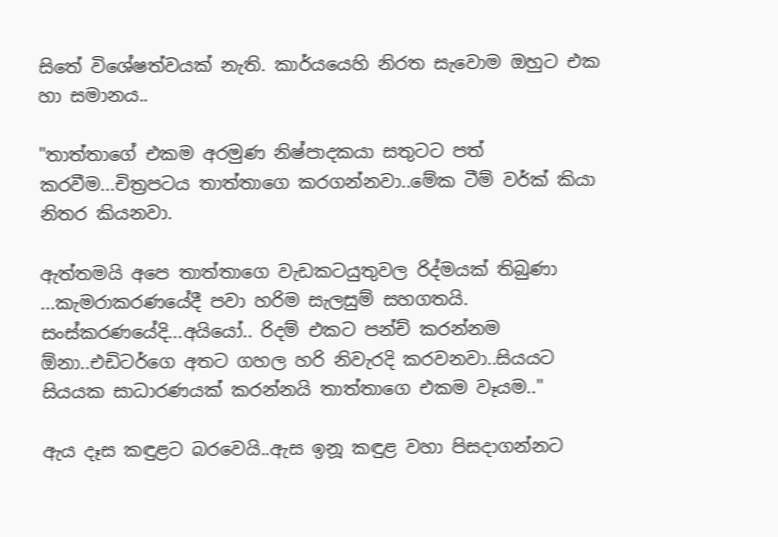සිතේ විශේෂත්වයක් නැති. කාර්යයෙහි නිරත සැවොම ඔහුට එක හා සමානය..

"තාත්තාගේ එකම අරමුණ නිෂ්පාදකයා සතුටට පත් කරවීම...චිත්‍රපටය තාත්තාගෙ කරගන්නවා..මේක ටීම් වර්ක් කියා නිතර කියනවා.

ඇත්තමයි අපෙ තාත්තාගෙ වැඩකටයුතුවල රිද්මයක් තිබුණා ...කැමරාකරණයේදී පවා හරිම සැලසුම් සහගතයි. සංස්කරණයේදි...අයියෝ.. රිදම් එකට පන්ච් කරන්නම ඕනා..එඩිටර්ගෙ අතට ගහල හරි නිවැරදි කරවනවා..සියයට සියයක සාධාරණයක් කරන්නයි තාත්තාගෙ එකම වෑයම.."

ඇය දෑස කඳුළට බරවෙයි..ඇස ඉනූ කඳුළ වහා පිසදාගන්නට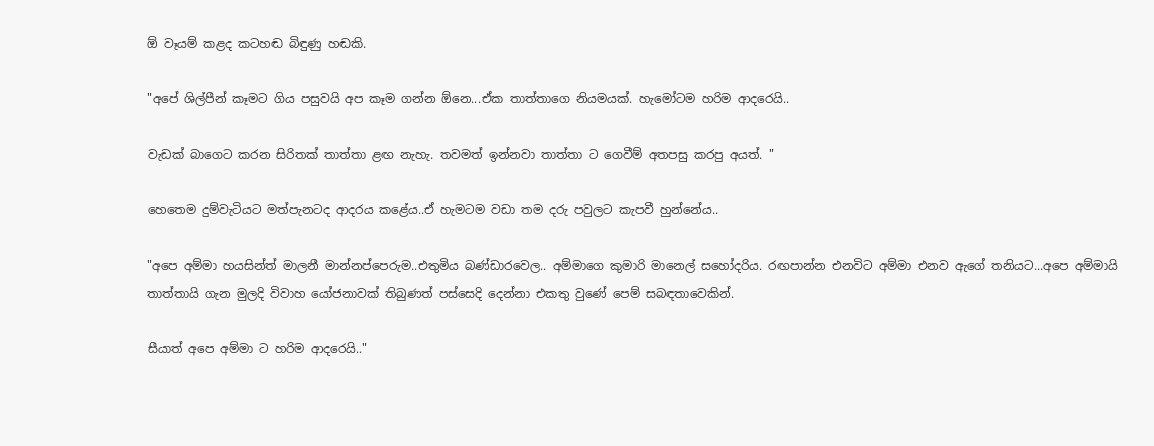ඕ වෑයම් කළද කටහඬ බිඳුණු හඬකි.

"අපේ ශිල්පීන් කෑමට ගිය පසුවයි අප කෑම ගන්න ඕනෙ...ඒක තාත්තාගෙ නියමයක්. හැමෝටම හරිම ආදරෙයි..

වැඩක් බාගෙට කරන සිරිතක් තාත්තා ළඟ නැහැ. තවමත් ඉන්නවා තාත්තා ට ගෙවීම් අතපසු කරපු අයත්. "

හෙතෙම දුම්වැටියට මත්පැනටද ආදරය කළේය..ඒ හැමටම වඩා තම දරු පවුලට කැපවී හුන්නේය..

"අපෙ අම්මා හයසින්ත් මාලනී මාන්නප්පෙරුම..එතුමිය බණ්ඩාරවෙල.. අම්මාගෙ කුමාරි මානෙල් සහෝදරිය. රඟපාන්න එනවිට අම්මා එනව ඇගේ තනියට...අපෙ අම්මායි තාත්තායි ගැන මුලදි විවාහ යෝජනාවක් තිබුණත් පස්සෙදි දෙන්නා එකතු වුණේ පෙම් සබඳතාවෙකින්.

සීයාත් අපෙ අම්මා ට හරිම ආදරෙයි.."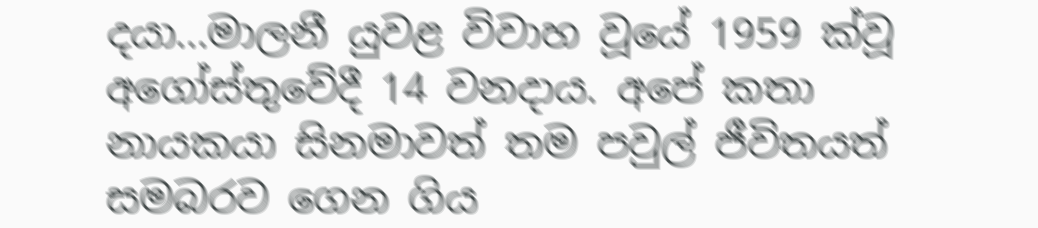දයා...මාලනී යුවළ විවාහ වූයේ 1959 ක්වූ අගෝස්තුවේදී 14 වනදාය. අපේ කතා නායකයා සිනමාවත් තම පවුල් ජීවිතයත් සමබරව ගෙන ගිය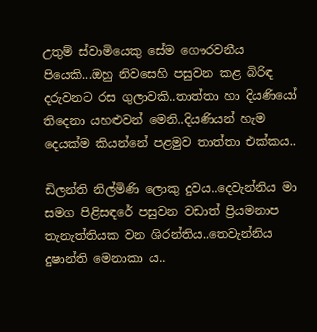උතුම් ස්වාමියෙකු සේම ගෞරවනීය පියෙකි...ඔහු නිවසෙහි පසුවන කළ බිරිඳ දරුවනට රස ගුලාවකි..තාත්තා හා දියණියෝ තිදෙනා යහළුවන් මෙනි..දියණියන් හැම දෙයක්ම කියන්නේ පළමුව තාත්තා එක්කය..

ඩිලන්ති නිල්මිණි ලොකු දුවය..දෙවැන්නිය මා සමග පිළිසඳරේ පසුවන වඩාත් ප්‍රියමනාප තැනැත්තියක වන ශිරන්තිය..තෙවැන්නිය දුෂාන්ති මෙනාකා ය..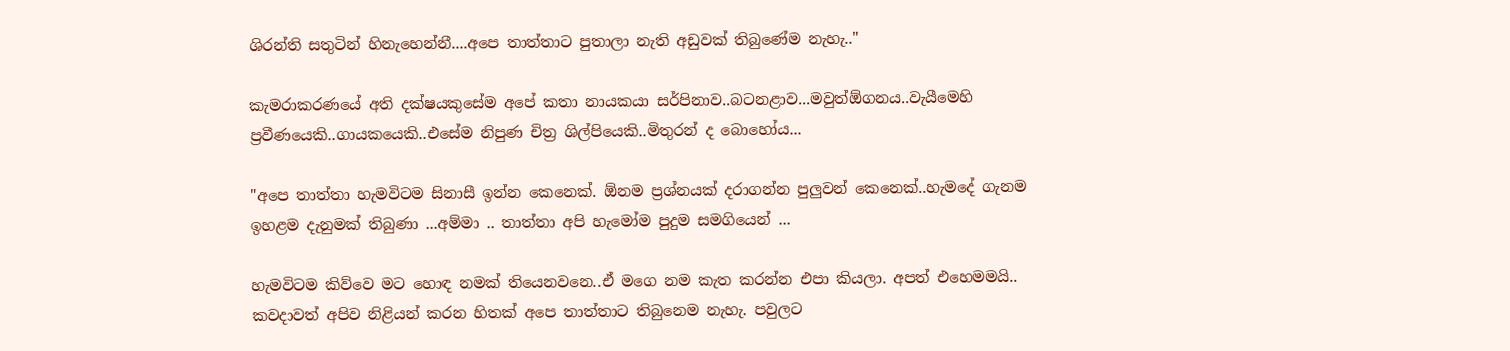ශිරන්ති සතුටින් හිනැහෙන්නී....අපෙ තාත්තාට පුතාලා නැති අඩුවක් තිබුණේම නැහැ.."

කැමරාකරණයේ අති දක්ෂයකුසේම අපේ කතා නායකයා සර්පිනාව..බටනළාව...මවුත්ඕගනය..වැයීමෙහි ප්‍රවීණයෙකි..ගායකයෙකි..එසේම නිපුණ චිත්‍ර ශිල්පියෙකි..මිතුරන් ද බොහෝය...

"අපෙ තාත්තා හැමවිටම සිනාසී ඉන්න කෙනෙක්. ඕනම ප්‍රශ්නයක් දරාගන්න පුලුවන් කෙනෙක්..හැමදේ ගැනම ඉහළම දැනුමක් තිබුණා ...අම්මා .. තාත්තා අපි හැමෝම පුදුම සමගියෙන් ...

හැමවිටම කිව්වෙ මට හොඳ නමක් තියෙනවනෙ..ඒ මගෙ නම කැත කරන්න එපා කියලා. අපත් එහෙමමයි.. කවදාවත් අපිව නිළියන් කරන හිතක් අපෙ තාත්තාට තිබුනෙම නැහැ. පවුලට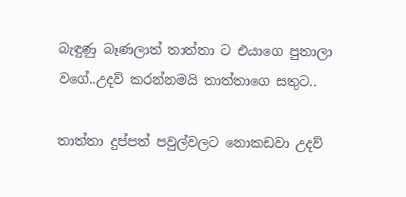බැඳුණු බෑණලාත් තාත්තා ට එයාගෙ පුතාලා වගේ..උදව් කරන්නමයි තාත්තාගෙ සතුට..

තාත්තා දුප්පත් පවුල්වලට නොකඩවා උදව්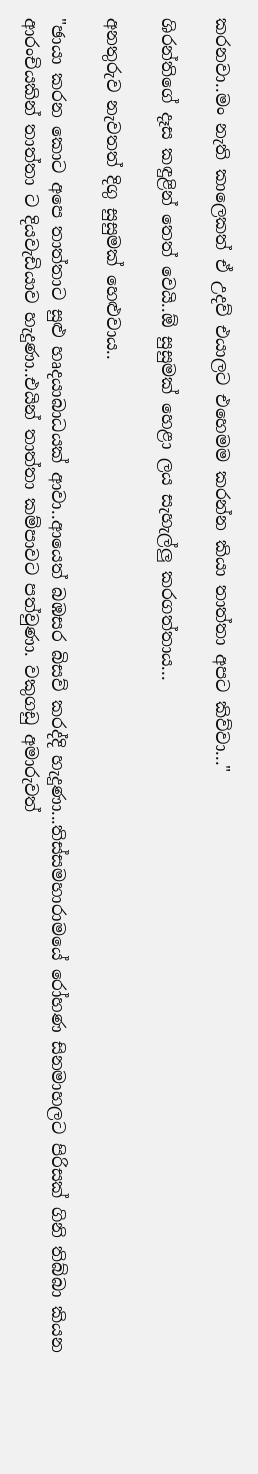කරනවා..මං නැති කාලෙකත් ඒ උදව් එයාලට එහෙමම කරන්න කියා තාත්තා අපට කිව්වා..."

ශිරන්තිගේ දෑස කඳුළින් තෙත් වෙයි..ඕ සුසුමක් හෙළා ලය සැහැල්ලු කරගත්තාය...

අනතුරුව නැවතත් දිගු සුසුමක් හෙළුවාය..

"ඡායා කරන කොට අපෙ තාත්තාට සුළු හෘදයාබාධයක් ආවා..ආයෙත් බඹසර බිසව් කරද්දි හැදුණා...තිස්සමහාරාමයේ රෝහණ සිනමාහලට පිරිසක් ගිනි තිබ්බා කියන ආරංචියකින් තාත්තා ට දියවැඩියාව හැදුණා..එයින් තාත්තා කම්පාවට පත්වුණා. වකුගඩු අමාරුවත්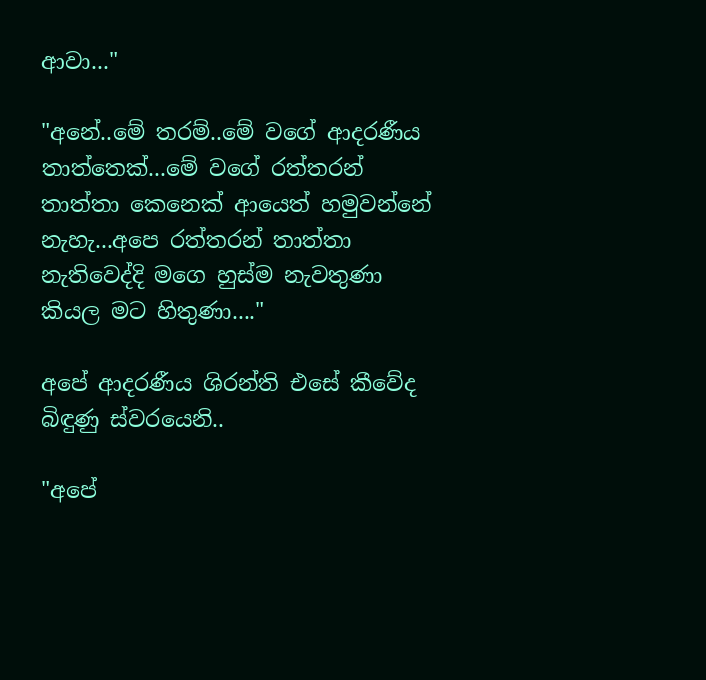ආවා..."

"අනේ..මේ තරම්..මේ වගේ ආදරණීය තාත්තෙක්...මේ වගේ රත්තරන් තාත්තා කෙනෙක් ආයෙත් හමුවන්නේ නැහැ...අපෙ රත්තරන් තාත්තා නැතිවෙද්දි මගෙ හුස්ම නැවතුණා කියල මට හිතුණා...."

අපේ ආදරණීය ශිරන්ති එසේ කීවේද බිඳුණු ස්වරයෙනි..

"අපේ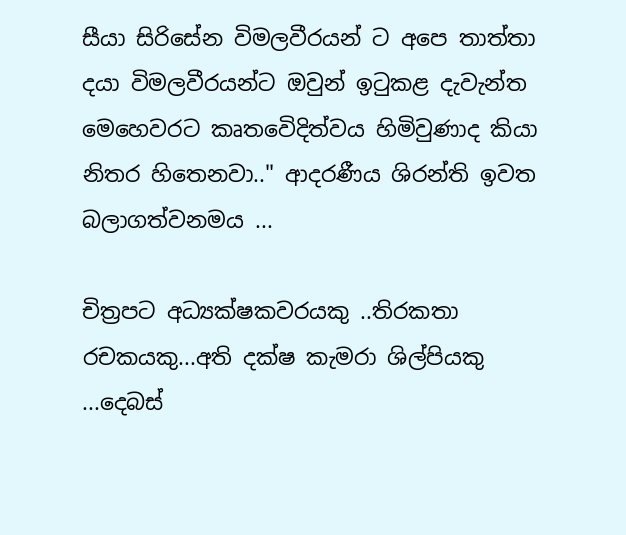සීයා සිරිසේන විමලවීරයන් ට අපෙ තාත්තා දයා විමලවීරයන්ට ඔවුන් ඉටුකළ දැවැන්ත මෙහෙවරට කෘතවෙිදිත්වය හිමිවුණාද කියා නිතර හිතෙනවා.." ආදරණීය ශිරන්ති ඉවත බලාගත්වනමය ...

චිත්‍රපට අධ්‍යක්ෂකවරයකු ..තිරකතා රචකයකු...අති දක්ෂ කැමරා ශිල්පියකු ...දෙබස්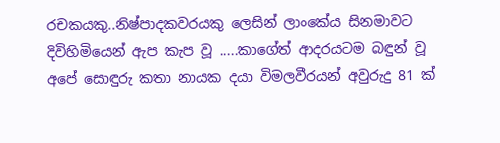රචකයකු..නිෂ්පාදකවරයකු ලෙසින් ලාංකේය සිනමාවට දිවිහිමියෙන් ඇප කැප වූ .....කාගේත් ආදරයටම බඳුන් වූ අපේ සොඳුරු කතා නායක දයා විමලවීරයන් අවුරුදු 81 ක්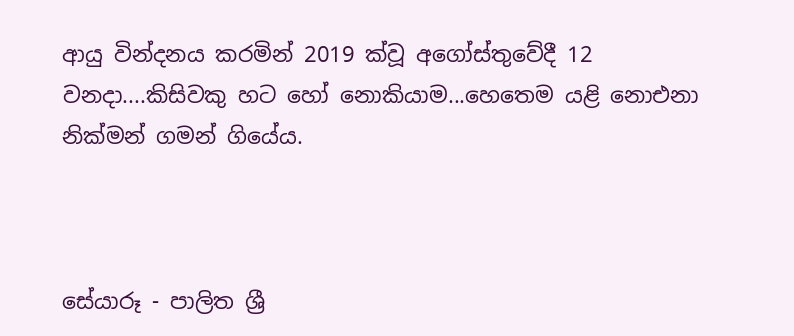ආයු වින්දනය කරමින් 2019 ක්වූ අගෝස්තුවේදී 12 වනදා....කිසිවකු හට හෝ නොකියාම...හෙතෙම යළි නොඑනා නික්මන් ගමන් ගියේය.



සේයාරූ - පාලිත ශ්‍රී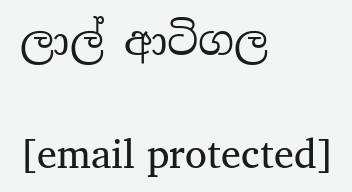ලාල් ආටිගල

[email protected]